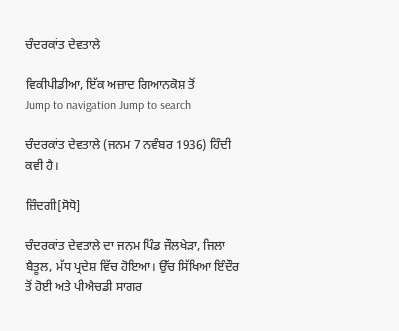ਚੰਦਰਕਾਂਤ ਦੇਵਤਾਲੇ

ਵਿਕੀਪੀਡੀਆ, ਇੱਕ ਅਜ਼ਾਦ ਗਿਆਨਕੋਸ਼ ਤੋਂ
Jump to navigation Jump to search

ਚੰਦਰਕਾਂਤ ਦੇਵਤਾਲੇ (ਜਨਮ 7 ਨਵੰਬਰ 1936) ਹਿੰਦੀ ਕਵੀ ਹੈ।

ਜ਼ਿੰਦਗੀ[ਸੋਧੋ]

ਚੰਦਰਕਾਂਤ ਦੇਵਤਾਲੇ ਦਾ ਜਨਮ ਪਿੰਡ ਜੌਲਖੇੜਾ, ਜਿਲਾ ਬੈਤੂਲ, ਮੱਧ ਪ੍ਰਦੇਸ਼ ਵਿੱਚ ਹੋਇਆ। ਉੱਚ ਸਿੱਖਿਆ ਇੰਦੌਰ ਤੋਂ ਹੋਈ ਅਤੇ ਪੀਐਚਡੀ ਸਾਗਰ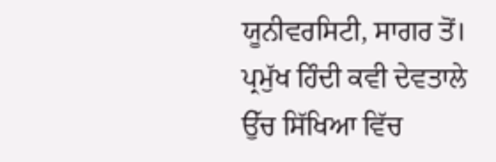ਯੂਨੀਵਰਸਿਟੀ, ਸਾਗਰ ਤੋਂ। ਪ੍ਰਮੁੱਖ ਹਿੰਦੀ ਕਵੀ ਦੇਵਤਾਲੇ ਉੱਚ ਸਿੱਖਿਆ ਵਿੱਚ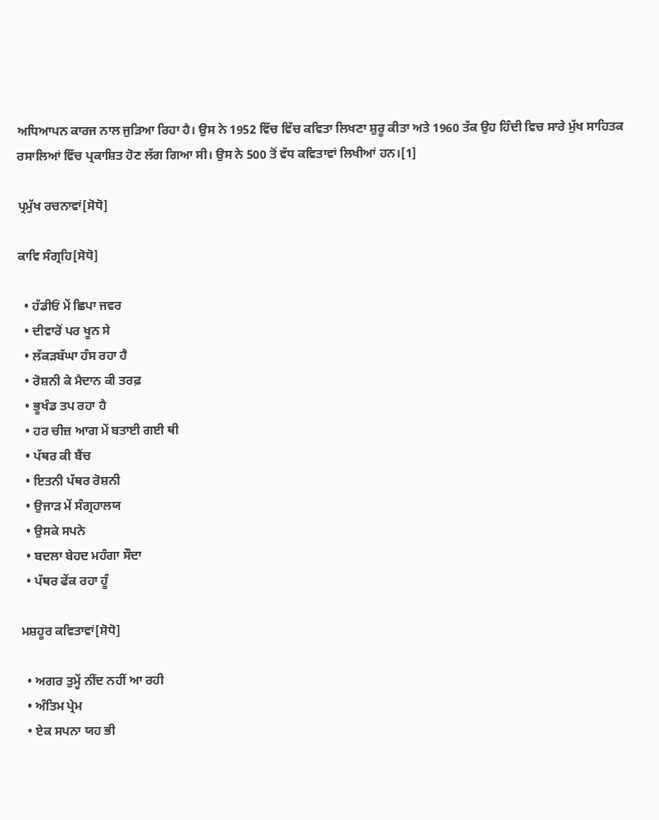ਅਧਿਆਪਨ ਕਾਰਜ ਨਾਲ ਜੁੜਿਆ ਰਿਹਾ ਹੈ। ਉਸ ਨੇ 1952 ਵਿੱਚ ਵਿੱਚ ਕਵਿਤਾ ਲਿਖਣਾ ਸ਼ੁਰੂ ਕੀਤਾ ਅਤੇ 1960 ਤੱਕ ਉਹ ਹਿੰਦੀ ਵਿਚ ਸਾਰੇ ਮੁੱਖ ਸਾਹਿਤਕ ਰਸਾਲਿਆਂ ਵਿੱਚ ਪ੍ਰਕਾਸ਼ਿਤ ਹੋਣ ਲੱਗ ਗਿਆ ਸੀ। ਉਸ ਨੇ 500 ਤੋਂ ਵੱਧ ਕਵਿਤਾਵਾਂ ਲਿਖੀਆਂ ਹਨ।[1]

ਪ੍ਰਮੁੱਖ ਰਚਨਾਵਾਂ[ਸੋਧੋ]

ਕਾਵਿ ਸੰਗ੍ਰਹਿ[ਸੋਧੋ]

  • ਹੱਡੀਓਂ ਮੇਂ ਛਿਪਾ ਜਵਰ
  • ਦੀਵਾਰੋਂ ਪਰ ਖੂਨ ਸੇ
  • ਲੱਕੜਬੱਘਾ ਹੰਸ ਰਹਾ ਹੈ
  • ਰੋਸ਼ਨੀ ਕੇ ਮੈਦਾਨ ਕੀ ਤਰਫ਼
  • ਭੂਖੰਡ ਤਪ ਰਹਾ ਹੈ
  • ਹਰ ਚੀਜ਼ ਆਗ ਮੇਂ ਬਤਾਈ ਗਈ ਥੀ
  • ਪੱਥਰ ਕੀ ਬੈਂਚ
  • ਇਤਨੀ ਪੱਥਰ ਰੋਸ਼ਨੀ
  • ਉਜਾੜ ਮੇਂ ਸੰਗ੍ਰਹਾਲਯ
  • ਉਸਕੇ ਸਪਨੇ
  • ਬਦਲਾ ਬੇਹਦ ਮਹੰਗਾ ਸੌਦਾ
  • ਪੱਥਰ ਫੇਂਕ ਰਹਾ ਹੂੰ

ਮਸ਼ਹੂਰ ਕਵਿਤਾਵਾਂ[ਸੋਧੋ]

  • ਅਗਰ ਤੁਮ੍ਹੇਂ ਨੀਂਦ ਨਹੀਂ ਆ ਰਹੀ
  • ਅੰਤਿਮ ਪ੍ਰੇਮ
  • ਏਕ ਸਪਨਾ ਯਹ ਭੀ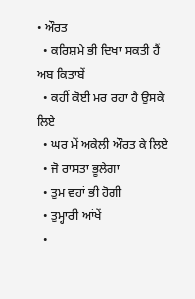• ਔਰਤ
  • ਕਰਿਸ਼ਮੇ ਭੀ ਦਿਖਾ ਸਕਤੀ ਹੈਂ ਅਬ ਕਿਤਾਬੇਂ
  • ਕਹੀਂ ਕੋਈ ਮਰ ਰਹਾ ਹੈ ਉਸਕੇ ਲਿਏ
  • ਘਰ ਮੇਂ ਅਕੇਲੀ ਔਰਤ ਕੇ ਲਿਏ
  • ਜੋ ਰਾਸਤਾ ਭੂਲੇਗਾ
  • ਤੁਮ ਵਹਾਂ ਭੀ ਹੋਗੀ
  • ਤੁਮ੍ਹਾਰੀ ਆਂਖੇਂ
  •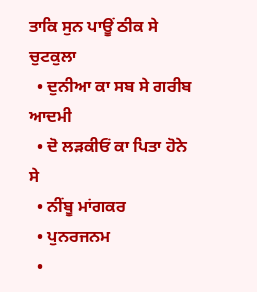ਤਾਕਿ ਸੁਨ ਪਾਊਂ ਠੀਕ ਸੇ ਚੁਟਕੁਲਾ
  • ਦੁਨੀਆ ਕਾ ਸਬ ਸੇ ਗਰੀਬ ਆਦਮੀ
  • ਦੋ ਲੜਕੀਓਂ ਕਾ ਪਿਤਾ ਹੋਨੇ ਸੇ
  • ਨੀਂਬੂ ਮਾਂਗਕਰ
  • ਪੁਨਰਜਨਮ
  •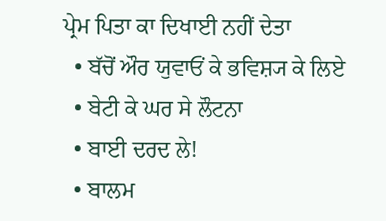ਪ੍ਰੇਮ ਪਿਤਾ ਕਾ ਦਿਖਾਈ ਨਹੀਂ ਦੇਤਾ
  • ਬੱਚੋਂ ਔਰ ਯੁਵਾਓਂ ਕੇ ਭਵਿਸ਼੍ਯ ਕੇ ਲਿਏ
  • ਬੇਟੀ ਕੇ ਘਰ ਸੇ ਲੌਟਨਾ
  • ਬਾਈ ਦਰਦ ਲੇ!
  • ਬਾਲਮ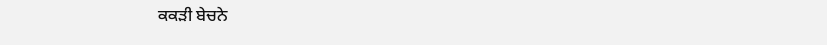ਕਕੜੀ ਬੇਚਨੇ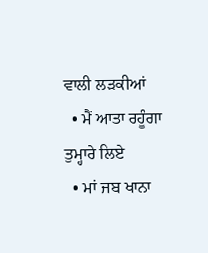ਵਾਲੀ ਲੜਕੀਆਂ
  • ਮੈਂ ਆਤਾ ਰਹੂੰਗਾ ਤੁਮ੍ਹਾਰੇ ਲਿਏ
  • ਮਾਂ ਜਬ ਖਾਨਾ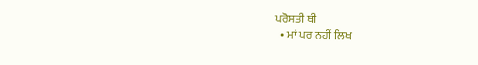ਪਰੋਸਤੀ ਥੀ
  • ਮਾਂ ਪਰ ਨਹੀਂ ਲਿਖ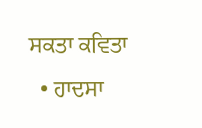ਸਕਤਾ ਕਵਿਤਾ
  • ਹਾਦਸਾ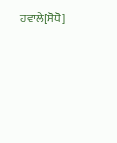ਹਵਾਲੇ[ਸੋਧੋ]